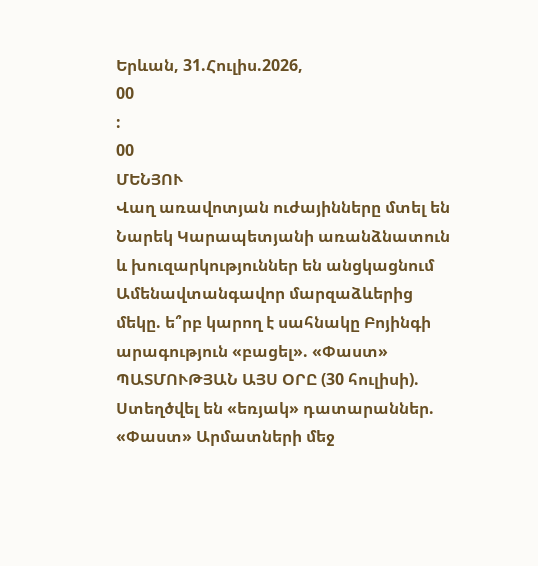Երևան, 31.Հուլիս.2026,
00
:
00
ՄԵՆՅՈՒ
Վաղ առավոտյան ուժայինները մտել են Նարեկ Կարապետյանի առանձնատուն և խուզարկություններ են անցկացնում Ամենավտանգավոր մարզաձևերից մեկը. ե՞րբ կարող է սահնակը Բոյինգի արագություն «բացել». «Փաստ» ՊԱՏՄՈՒԹՅԱՆ ԱՅՍ ՕՐԸ (30 հուլիսի). Ստեղծվել են «եռյակ» դատարաններ. «Փաստ» Արմատների մեջ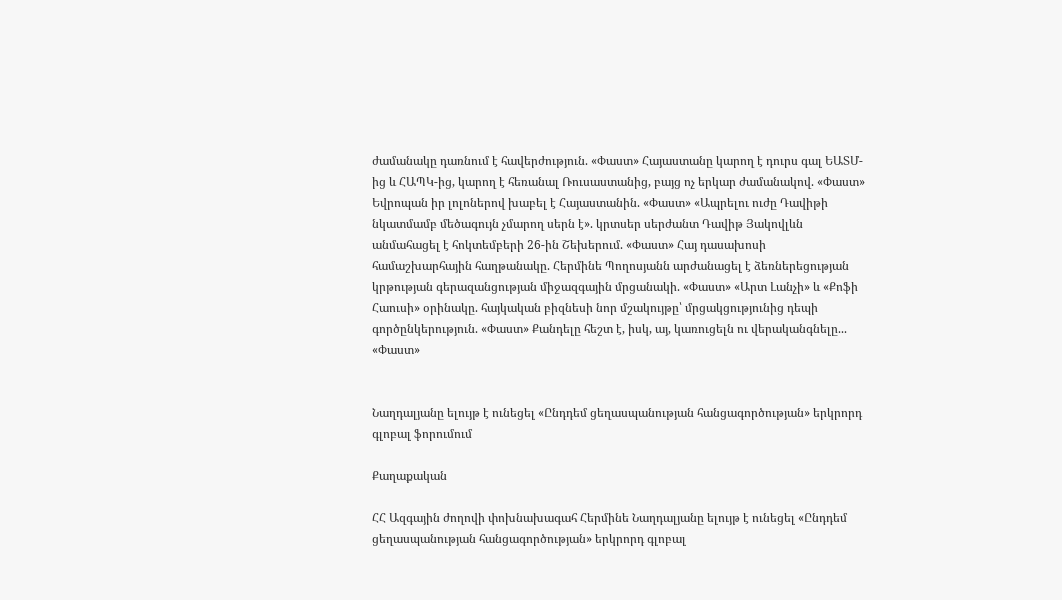ժամանակը դառնում է հավերժություն. «Փաստ» Հայաստանը կարող է դուրս գալ ԵԱՏՄ-ից և ՀԱՊԿ-ից, կարող է հեռանալ Ռուսաստանից, բայց ոչ երկար ժամանակով. «Փաստ» Եվրոպան իր լոլոներով խաբել է Հայաստանին. «Փաստ» «Ապրելու ուժը Դավիթի նկատմամբ մեծագույն չմարող սերն է». կրտսեր սերժանտ Դավիթ Յակովլևն անմահացել է հոկտեմբերի 26-ին Շեխերում. «Փաստ» Հայ դասախոսի համաշխարհային հաղթանակը. Հերմինե Պողոսյանն արժանացել է ձեռներեցության կրթության գերազանցության միջազգային մրցանակի. «Փաստ» «Արտ Լանչի» և «Քոֆի Հաուսի» օրինակը. հայկական բիզնեսի նոր մշակույթը՝ մրցակցությունից դեպի գործընկերություն. «Փաստ» Քանդելը հեշտ է, իսկ, այ, կառուցելն ու վերականգնելը... «Փաստ»


Նաղդալյանը ելույթ է ունեցել «Ընդդեմ ցեղասպանության հանցագործության» երկրորդ գլոբալ ֆորումում

Քաղաքական

ՀՀ Ազգային ժողովի փոխնախագահ Հերմինե Նաղդալյանը ելույթ է ունեցել «Ընդդեմ ցեղասպանության հանցագործության» երկրորդ գլոբալ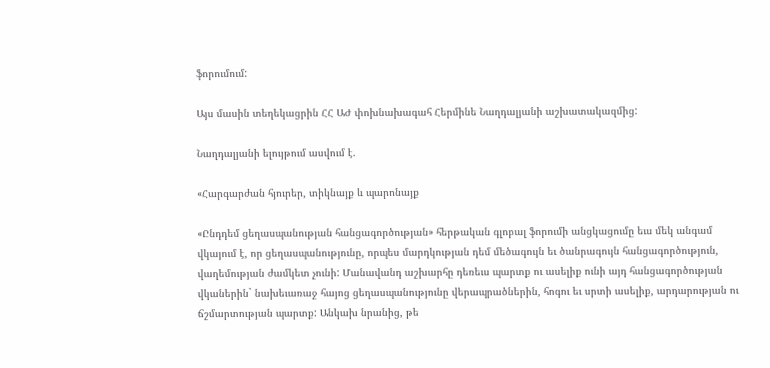ֆորումում:

Այս մասին տեղեկացրին ՀՀ ԱԺ փոխնախագահ Հերմինե Նաղդալյանի աշխատակազմից:

Նաղդալյանի ելույթում ասվում է.

«Հարգարժան հյուրեր, տիկնայք և պարոնայք

«Ընդդեմ ցեղասպանության հանցագործության» հերթական գլոբալ ֆորումի անցկացումը եւս մեկ անգամ վկայում է, որ ցեղասպանությունը, որպես մարդկության դեմ մեծագույն եւ ծանրագույն հանցագործություն, վաղեմության ժամկետ չունի: Մանավանդ աշխարհը դեռեւս պարտք ու ասելիք ունի այդ հանցագործության վկաներին` նախեւառաջ հայոց ցեղասպանությունը վերապրածներին, հոգու եւ սրտի ասելիք, արդարության ու ճշմարտության պարտք: Անկախ նրանից, թե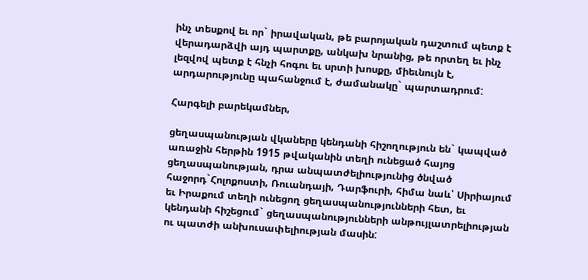ինչ տեսքով եւ որ` իրավական, թե բարոյական դաշտում պետք է վերադարձվի այդ պարտքը, անկախ նրանից, թե որտեղ եւ ինչ լեզվով պետք է հնչի հոգու եւ սրտի խոսքը, միեւնույն է, արդարությունը պահանջում է, ժամանակը` պարտադրում:

Հարգելի բարեկամներ,

ցեղասպանության վկաները կենդանի հիշողություն են` կապված առաջին հերթին 1915 թվականին տեղի ունեցած հայոց ցեղասպանության, դրա անպատժելիությունից ծնված հաջորդ`Հոլոքոստի, Ռուանդայի, Դարֆուրի, հիմա նաև՝ Սիրիայում եւ Իրաքում տեղի ունեցող ցեղասպանությունների հետ, եւ կենդանի հիշեցում` ցեղասպանությունների անթույլատրելիության ու պատժի անխուսափելիության մասին: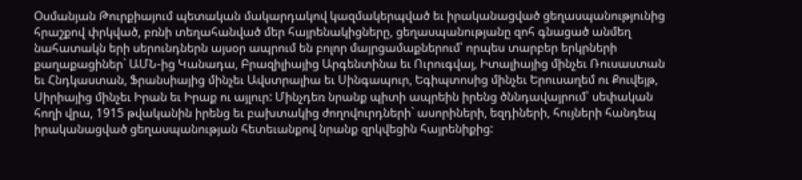Օսմանյան Թուրքիայում պետական մակարդակով կազմակերպված եւ իրականացված ցեղասպանությունից հրաշքով փրկված, բռնի տեղահանված մեր հայրենակիցները, ցեղասպանությանը զոհ գնացած անմեղ նահատակն երի սերունդներն այսօր ապրում են բոլոր մայրցամաքներում՝ որպես տարբեր երկրների քաղաքացիներ` ԱՄՆ-ից Կանադա, Բրազիլիայից Արգենտինա եւ Ուրուգվայ, Իտալիայից մինչեւ Ռուսաստան եւ Հնդկաստան, Ֆրանսիայից մինչեւ Ավստրալիա եւ Սինգապուր, Եգիպտոսից մինչեւ Երուսաղեմ ու Քուվեյթ, Սիրիայից մինչեւ Իրան եւ Իրաք ու այլուր: Մինչդեռ նրանք պիտի ապրեին իրենց ծննդավայրում՝ սեփական հողի վրա, 1915 թվականին իրենց եւ բախտակից ժողովուրդների` ասորիների, եզդիների, հույների հանդեպ իրականացված ցեղասպանության հետեւանքով նրանք զրկվեցին հայրենիքից: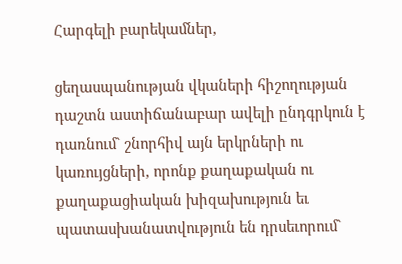Հարգելի բարեկամներ,

ցեղասպանության վկաների հիշողության դաշտն աստիճանաբար ավելի ընդգրկուն է դառնում` շնորհիվ այն երկրների ու կառույցների, որոնք քաղաքական ու քաղաքացիական խիզախություն եւ պատասխանատվություն են դրսեւորում`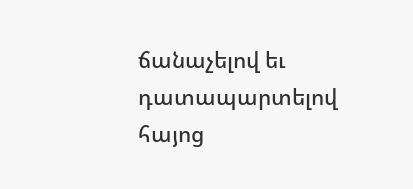ճանաչելով եւ դատապարտելով հայոց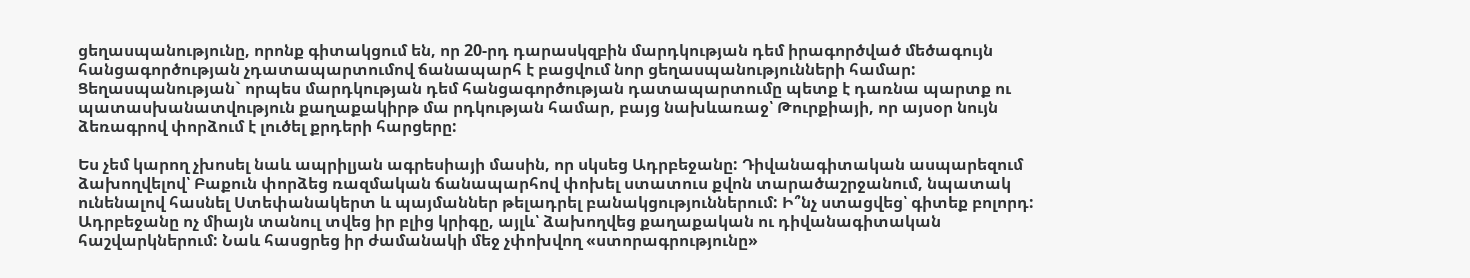ցեղասպանությունը, որոնք գիտակցում են, որ 20-րդ դարասկզբին մարդկության դեմ իրագործված մեծագույն հանցագործության չդատապարտումով ճանապարհ է բացվում նոր ցեղասպանությունների համար: Ցեղասպանության` որպես մարդկության դեմ հանցագործության դատապարտումը պետք է դառնա պարտք ու պատասխանատվություն քաղաքակիրթ մա րդկության համար, բայց նախևառաջ՝ Թուրքիայի, որ այսօր նույն ձեռագրով փորձում է լուծել քրդերի հարցերը:

Ես չեմ կարող չխոսել նաև ապրիլյան ագրեսիայի մասին, որ սկսեց Ադրբեջանը: Դիվանագիտական ասպարեզում ձախողվելով՝ Բաքուն փորձեց ռազմական ճանապարհով փոխել ստատուս քվոն տարածաշրջանում, նպատակ ունենալով հասնել Ստեփանակերտ և պայմաններ թելադրել բանակցություններում: Ի՞նչ ստացվեց՝ գիտեք բոլորդ: Ադրբեջանը ոչ միայն տանուլ տվեց իր բլից կրիգը, այլև՝ ձախողվեց քաղաքական ու դիվանագիտական հաշվարկներում: Նաև հասցրեց իր ժամանակի մեջ չփոխվող «ստորագրությունը»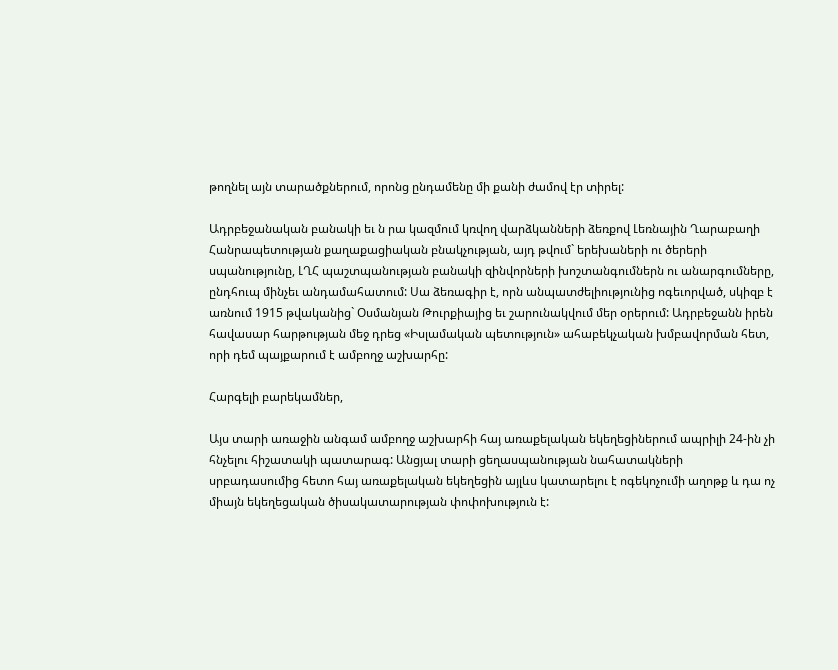թողնել այն տարածքներում, որոնց ընդամենը մի քանի ժամով էր տիրել:

Ադրբեջանական բանակի եւ ն րա կազմում կռվող վարձկանների ձեռքով Լեռնային Ղարաբաղի Հանրապետության քաղաքացիական բնակչության, այդ թվում` երեխաների ու ծերերի սպանությունը, ԼՂՀ պաշտպանության բանակի զինվորների խոշտանգումներն ու անարգումները, ընդհուպ մինչեւ անդամահատում: Սա ձեռագիր է, որն անպատժելիությունից ոգեւորված, սկիզբ է առնում 1915 թվականից` Օսմանյան Թուրքիայից եւ շարունակվում մեր օրերում: Ադրբեջանն իրեն հավասար հարթության մեջ դրեց «Իսլամական պետություն» ահաբեկչական խմբավորման հետ, որի դեմ պայքարում է ամբողջ աշխարհը:

Հարգելի բարեկամներ,

Այս տարի առաջին անգամ ամբողջ աշխարհի հայ առաքելական եկեղեցիներում ապրիլի 24-ին չի հնչելու հիշատակի պատարագ: Անցյալ տարի ցեղասպանության նահատակների սրբադասումից հետո հայ առաքելական եկեղեցին այլևս կատարելու է ոգեկոչումի աղոթք և դա ոչ միայն եկեղեցական ծիսակատարության փոփոխություն է: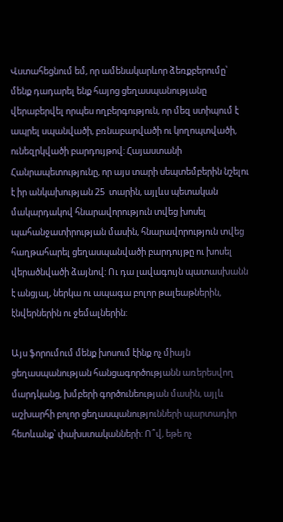Վստահեցնում եմ, որ ամենակարևոր ձեռքբերումը՝ մենք դադարել ենք հայոց ցեղասպանությանը վերաբերվել որպես ողբերգություն, որ մեզ ստիպում է ապրել սպանվածի, բռնաբարվածի ու կողոպտվածի, ունեզրկվածի բարդույթով: Հայաստանի Հանրապետությունը, որ այս տարի սեպտեմբերին նշելու է իր անկախության 25  տարին, այլևս պետական մակարդակով հնարավորություն տվեց խոսել պահանջատիրության մասին, հնարավորություն տվեց հաղթահարել ցեղասպանվածի բարդույթը ու խոսել վերածնվածի ձայնով: Ու դա լավագույն պատասխանն է անցյալ, ներկա ու ապագա բոլոր թալեաթներին, էնվերներին ու ջեմալներին:

Այս ֆորումում մենք խոսում էինք ոչ միայն ցեղասպանության հանցագործությանն առերեսվող մարդկանց, խմբերի գործունեության մասին, այլև աշխարհի բոլոր ցեղասպանությունների պարտադիր հետևանք՝ փախստականների: Ո՞վ, եթե ոչ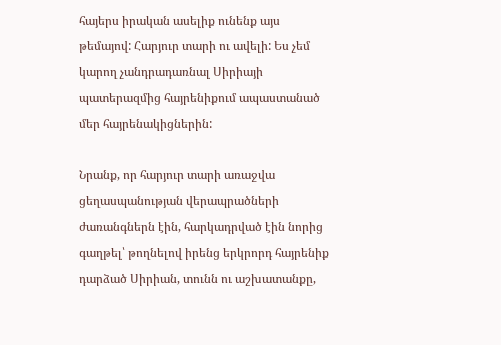հայերս իրական ասելիք ունենք այս թեմայով: Հարյուր տարի ու ավելի: Ես չեմ կարող չանդրադառնալ Սիրիայի պատերազմից հայրենիքում ապաստանած մեր հայրենակիցներին:

Նրանք, որ հարյուր տարի առաջվա ցեղասպանության վերապրածների ժառանգներն էին, հարկադրված էին նորից գաղթել՝ թողնելով իրենց երկրորդ հայրենիք դարձած Սիրիան, տունն ու աշխատանքը,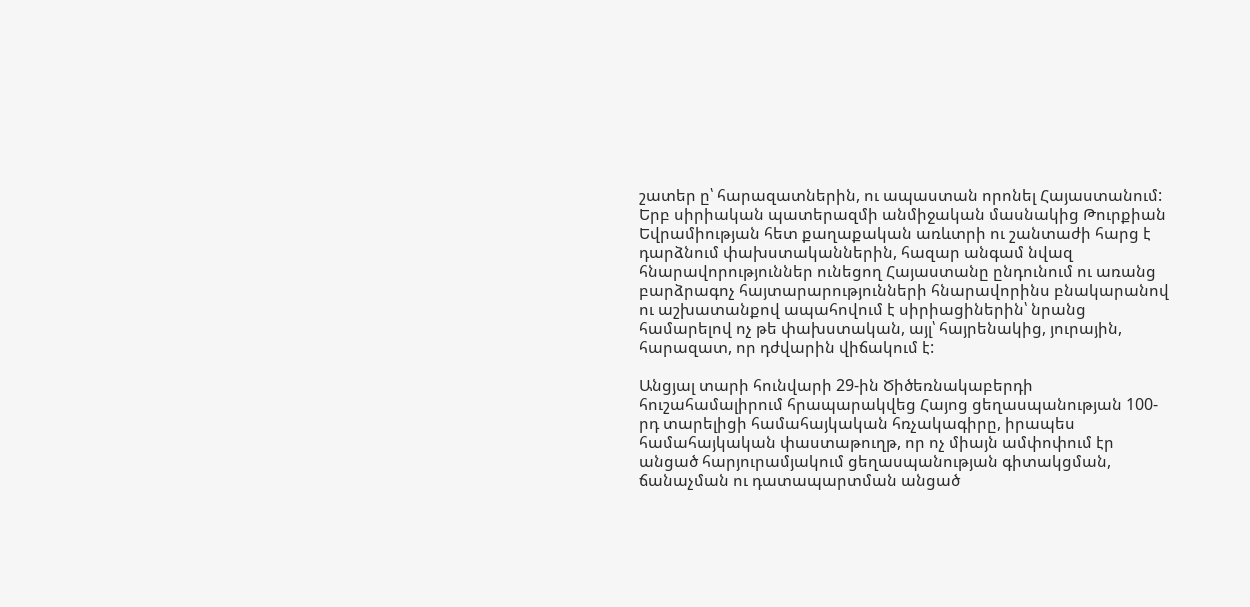շատեր ը՝ հարազատներին, ու ապաստան որոնել Հայաստանում: Երբ սիրիական պատերազմի անմիջական մասնակից Թուրքիան Եվրամիության հետ քաղաքական առևտրի ու շանտաժի հարց է դարձնում փախստականներին, հազար անգամ նվազ հնարավորություններ ունեցող Հայաստանը ընդունում ու առանց բարձրագոչ հայտարարությունների հնարավորինս բնակարանով ու աշխատանքով ապահովում է սիրիացիներին՝ նրանց համարելով ոչ թե փախստական, այլ՝ հայրենակից, յուրային, հարազատ, որ դժվարին վիճակում է:

Անցյալ տարի հունվարի 29-ին Ծիծեռնակաբերդի հուշահամալիրում հրապարակվեց Հայոց ցեղասպանության 100-րդ տարելիցի համահայկական հռչակագիրը, իրապես համահայկական փաստաթուղթ, որ ոչ միայն ամփոփում էր անցած հարյուրամյակում ցեղասպանության գիտակցման, ճանաչման ու դատապարտման անցած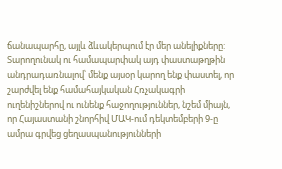ճանապարհը, այլև ձևակերպում էր մեր անելիքները: Տարողունակ ու համապարփակ այդ փաստաթղթին անդրադառնալով՝ մենք այսօր կարող ենք փաստել, որ շարժվել ենք համահայկական Հռչակագրի ուղենիշներով ու ունենք հաջողություններ, նշեմ միայն, որ Հայաստանի շնորհիվ ՄԱԿ-ում դեկտեմբերի 9-ը ամրա գրվեց ցեղասպանությունների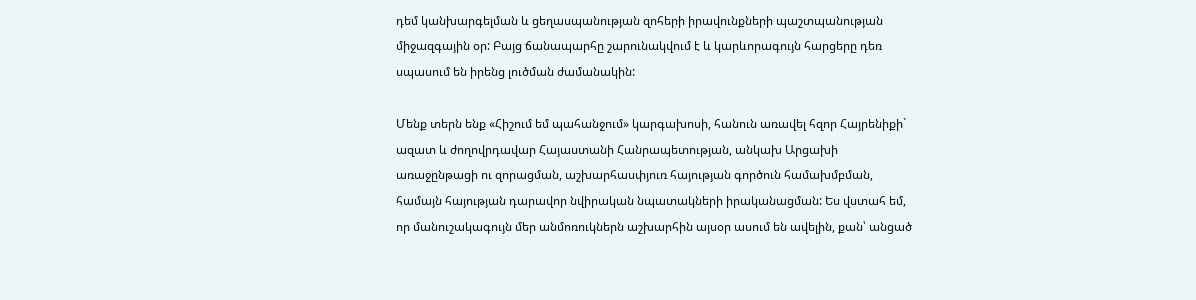դեմ կանխարգելման և ցեղասպանության զոհերի իրավունքների պաշտպանության միջազգային օր: Բայց ճանապարհը շարունակվում է և կարևորագույն հարցերը դեռ սպասում են իրենց լուծման ժամանակին:

Մենք տերն ենք «Հիշում եմ պահանջում» կարգախոսի, հանուն առավել հզոր Հայրենիքի` ազատ և ժողովրդավար Հայաստանի Հանրապետության, անկախ Արցախի առաջընթացի ու զորացման, աշխարհասփյուռ հայության գործուն համախմբման, համայն հայության դարավոր նվիրական նպատակների իրականացման: Ես վստահ եմ, որ մանուշակագույն մեր անմոռուկներն աշխարհին այսօր ասում են ավելին, քան՝ անցած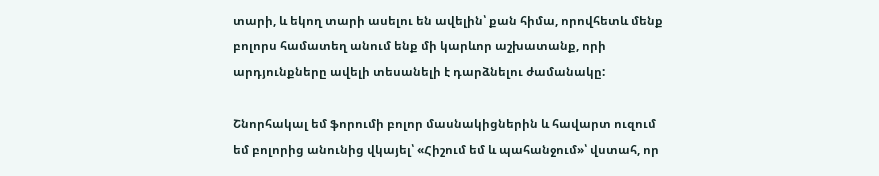տարի, և եկող տարի ասելու են ավելին՝ քան հիմա, որովհետև մենք բոլորս համատեղ անում ենք մի կարևոր աշխատանք, որի արդյունքները ավելի տեսանելի է դարձնելու ժամանակը:

Շնորհակալ եմ ֆորումի բոլոր մասնակիցներին և հավարտ ուզում եմ բոլորից անունից վկայել՝ «Հիշում եմ և պահանջում»՝ վստահ, որ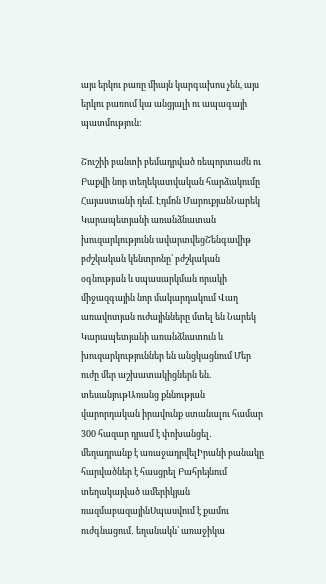այս երկու բառը միայն կարգախոս չեն, այս երկու բառում կա անցյալի ու ապագայի պատմություն:

Շուշիի բանտի բեմադրված ռեպորտաժն ու Բաքվի նոր տեղեկատվական հարձակումը Հայաստանի դեմ. Էդմոն ՄարուքյանՆարեկ Կարապետյանի առանձնատան խուզարկությունն ավարտվեցՇենգավիթ բժշկական կենտրոնը՝ բժշկական օգնության և սպասարկման որակի միջազգային նոր մակարդակում Վաղ առավոտյան ուժայինները մտել են Նարեկ Կարապետյանի առանձնատուն և խուզարկություններ են անցկացնում Մեր ուժը մեր աշխատակիցներն են. տեսանյութԱռանց քննության վարորդական իրավունք ստանալու համար 300 հազար դրամ է փոխանցել․ մեղադրանք է առաջադրվելԻրանի բանակը հարվածներ է հասցրել Բահրեյնում տեղակայված ամերիկյան ռազմաբազայինՍպասվում է քամու ուժգնացում․ եղանակն՝ առաջիկա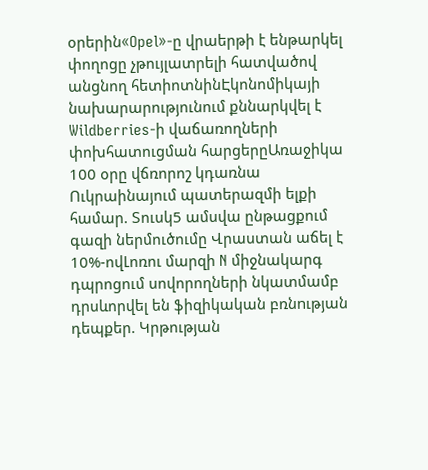օրերին«Opel»-ը վրաերթի է ենթարկել փողոցը չթույլատրելի հատվածով անցնող հետիոտնինԷկոնոմիկայի նախարարությունում քննարկվել է Wildberries-ի վաճառողների փոխհատուցման հարցերըԱռաջիկա 100 օրը վճռորոշ կդառնա Ուկրաինայում պատերազմի ելքի համար. Տուսկ5 ամսվա ընթացքում գազի ներմուծումը Վրաստան աճել է 10%-ովԼոռու մարզի N միջնակարգ դպրոցում սովորողների նկատմամբ դրսևորվել են ֆիզիկական բռնnւթյան դեպքեր. Կրթության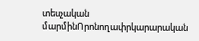տեսչական մարմինՈրոնողափրկարարական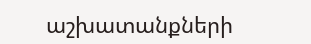աշխատանքների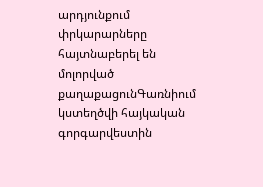արդյունքում փրկարարները հայտնաբերել են մոլորված քաղաքացունԳառնիում կստեղծվի հայկական գորգարվեստին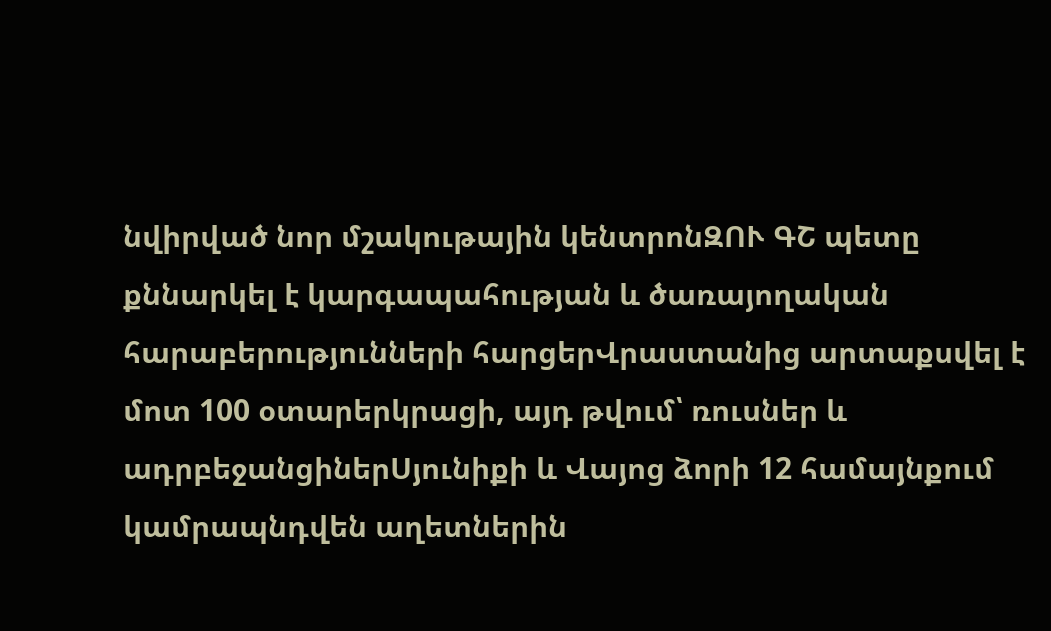նվիրված նոր մշակութային կենտրոնԶՈՒ ԳՇ պետը քննարկել է կարգապահության և ծառայողական հարաբերությունների հարցերՎրաստանից արտաքսվել է մոտ 100 օտարերկրացի, այդ թվում՝ ռուսներ և ադրբեջանցիներՍյունիքի և Վայոց ձորի 12 համայնքում կամրապնդվեն աղետներին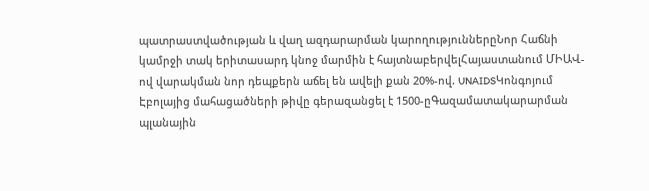պատրաստվածության և վաղ ազդարարման կարողություններըՆոր Հաճնի կամրջի տակ երիտասարդ կնոջ մարմին է հայտնաբերվելՀայաստանում ՄԻԱՎ-ով վարակման նոր դեպքերն աճել են ավելի քան 20%-ով. UNAIDSԿոնգոյում Էբոլայից մահացածների թիվը գերազանցել է 1500-ըԳազամատակարարման պլանային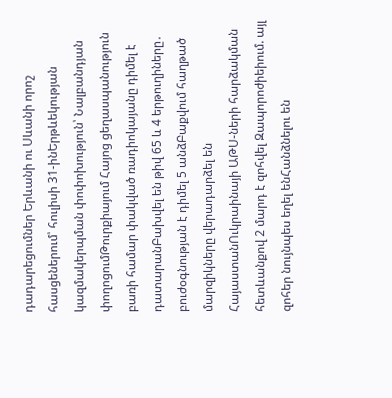դադարեցումներ Երևանի ու Սևանի որոշ հասցեներում՝ հուլիսի 31-ինԵրթևեկության կազմակերպման փոփոխություն՝ Նալբանդյան փողոցումԹուրքիայում Հայոց ցեղասպանություն բառի համար փակված ռադիոկայանը դիմել է դատարանԲախվել են թիվ 65 և 4 երթուղիները․ բուժօգնության է դիմել 5 անձԲաքվում հաղթած մարզիկները վերադարձել են ՀայաստանՈւկրաինայի ԱԹՍ-ների հարձակման հետևանքով 2 մարդ է զոհվել Զապորոժիեիում. այլ զոհեր նույնպես եղել ենՀանձնելու են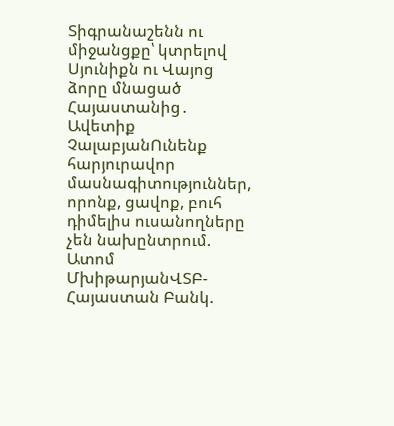Տիգրանաշենն ու միջանցքը՝ կտրելով Սյունիքն ու Վայոց ձորը մնացած Հայաստանից․ Ավետիք ՉալաբյանՈւնենք հարյուրավոր մասնագիտություններ, որոնք, ցավոք, բուհ դիմելիս ուսանողները չեն նախընտրում. Ատոմ ՄխիթարյանՎՏԲ-Հայաստան Բանկ.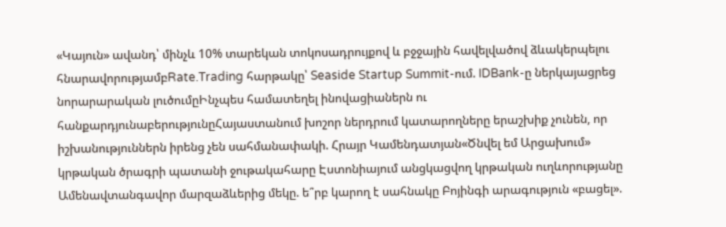«Կայուն» ավանդ՝ մինչև 10% տարեկան տոկոսադրույքով և բջջային հավելվածով ձևակերպելու հնարավորությամբRate.Trading հարթակը՝ Seaside Startup Summit-ում. IDBank-ը ներկայացրեց նորարարական լուծումըԻնչպես համատեղել ինովացիաներն ու հանքարդյունաբերությունըՀայաստանում խոշոր ներդրում կատարողները երաշխիք չունեն, որ իշխանություններն իրենց չեն սահմանափակի. Հրայր Կամենդատյան«Ծնվել եմ Արցախում» կրթական ծրագրի պատանի ջութակահարը Էստոնիայում անցկացվող կրթական ուղևորությանը Ամենավտանգավոր մարզաձևերից մեկը. ե՞րբ կարող է սահնակը Բոյինգի արագություն «բացել».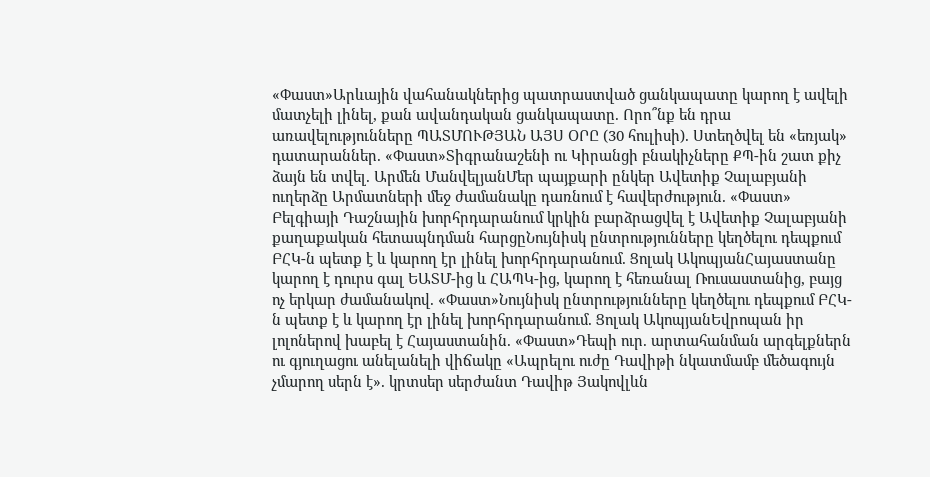«Փաստ»Արևային վահանակներից պատրաստված ցանկապատը կարող է ավելի մատչելի լինել, քան ավանդական ցանկապատը. Որո՞նք են դրա առավելությունները ՊԱՏՄՈՒԹՅԱՆ ԱՅՍ ՕՐԸ (30 հուլիսի). Ստեղծվել են «եռյակ» դատարաններ. «Փաստ»Տիգրանաշենի ու Կիրանցի բնակիչները ՔՊ-ին շատ քիչ ձայն են տվել. Արմեն ՄանվելյանՄեր պայքարի ընկեր Ավետիք Չալաբյանի ուղերձը Արմատների մեջ ժամանակը դառնում է հավերժություն. «Փաստ» Բելգիայի Դաշնային խորհրդարանում կրկին բարձրացվել է Ավետիք Չալաբյանի քաղաքական հետապնդման հարցըՆույնիսկ ընտրությունները կեղծելու դեպքում ԲՀԿ-ն պետք է և կարող էր լինել խորհրդարանում. Ցոլակ ԱկոպյանՀայաստանը կարող է դուրս գալ ԵԱՏՄ-ից և ՀԱՊԿ-ից, կարող է հեռանալ Ռուսաստանից, բայց ոչ երկար ժամանակով. «Փաստ»Նույնիսկ ընտրությունները կեղծելու դեպքում ԲՀԿ-ն պետք է և կարող էր լինել խորհրդարանում. Ցոլակ ԱկոպյանԵվրոպան իր լոլոներով խաբել է Հայաստանին. «Փաստ»Դեպի ուր. արտահանման արգելքներն ու գյուղացու անելանելի վիճակը «Ապրելու ուժը Դավիթի նկատմամբ մեծագույն չմարող սերն է». կրտսեր սերժանտ Դավիթ Յակովլևն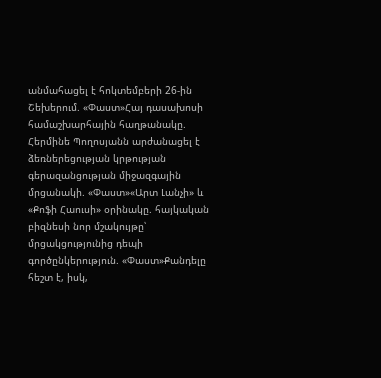անմահացել է հոկտեմբերի 26-ին Շեխերում. «Փաստ»Հայ դասախոսի համաշխարհային հաղթանակը. Հերմինե Պողոսյանն արժանացել է ձեռներեցության կրթության գերազանցության միջազգային մրցանակի. «Փաստ»«Արտ Լանչի» և «Քոֆի Հաուսի» օրինակը. հայկական բիզնեսի նոր մշակույթը՝ մրցակցությունից դեպի գործընկերություն. «Փաստ»Քանդելը հեշտ է, իսկ,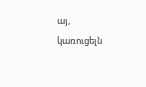այ, կառուցելն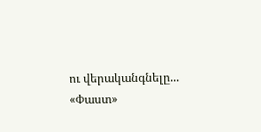ու վերականգնելը... «Փաստ»